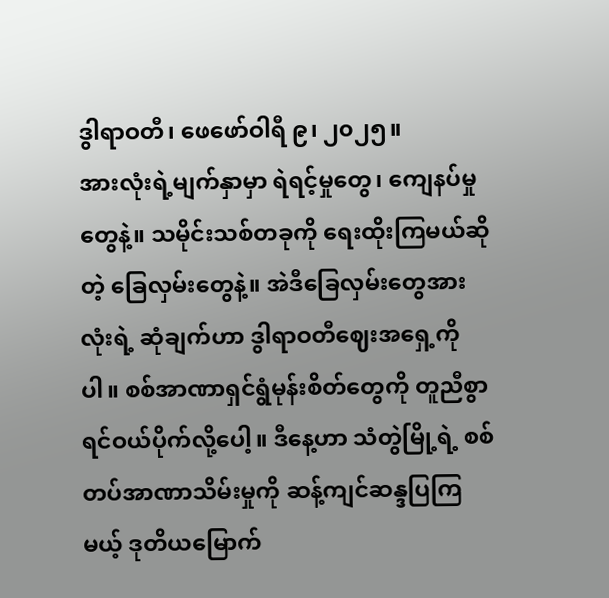ဒွါရာဝတီ၊ ဖေဖော်ဝါရီ ၉၊ ၂၀၂၅။
အားလုံးရဲ့မျက်နှာမှာ ရဲရင့်မှုတွေ၊ ကျေနပ်မှုတွေနဲ့။ သမိုင်းသစ်တခုကို ရေးထိုးကြမယ်ဆိုတဲ့ ခြေလှမ်းတွေနဲ့။ အဲဒီခြေလှမ်းတွေအားလုံးရဲ့ ဆုံချက်ဟာ ဒွါရာဝတီဈေးအရှေ့ကိုပါ။ စစ်အာဏာရှင်ရွံမုန်းစိတ်တွေကို တူညီစွာ ရင်ဝယ်ပိုက်လို့ပေါ့။ ဒီနေ့ဟာ သံတွဲမြို့ရဲ့ စစ်တပ်အာဏာသိမ်းမှုကို ဆန့်ကျင်ဆန္ဒပြကြမယ့် ဒုတိယမြောက်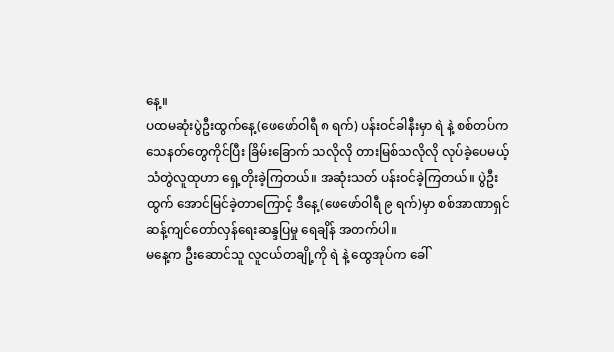နေ့။
ပထမဆုံးပွဲဦးထွက်နေ့(ဖေဖော်ဝါရီ ၈ ရက်) ပန်းဝင်ခါနီးမှာ ရဲ နဲ့ စစ်တပ်က သေနတ်တွေကိုင်ပြီး ခြိမ်းခြောက် သလိုလို တားမြစ်သလိုလို လုပ်ခဲ့ပေမယ့် သံတွဲလူထုဟာ ရှေ့တိုးခဲ့ကြတယ်။ အဆုံးသတ် ပန်းဝင်ခဲ့ကြတယ်။ ပွဲဦးထွက် အောင်မြင်ခဲ့တာကြောင့် ဒီနေ့(ဖေဖော်ဝါရီ ၉ ရက်)မှာ စစ်အာဏာရှင် ဆန့်ကျင်တော်လှန်ရေးဆန္ဒပြမှု ရေချိန် အတက်ပါ။
မနေ့က ဦးဆောင်သူ လူငယ်တချို့ကို ရဲ နဲ့ ထွေအုပ်က ခေါ်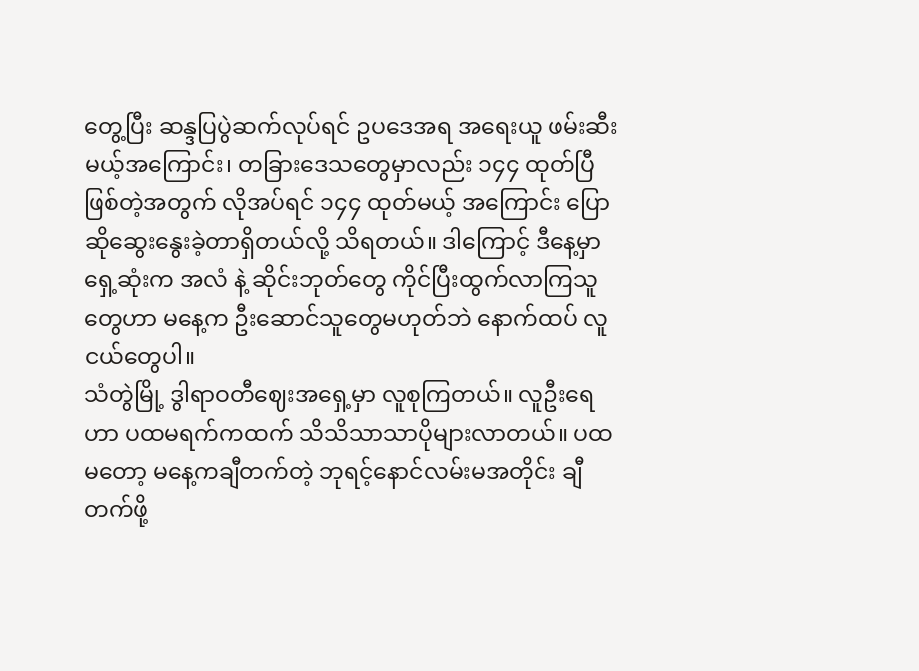တွေ့ပြီး ဆန္ဒပြပွဲဆက်လုပ်ရင် ဥပဒေအရ အရေးယူ ဖမ်းဆီးမယ့်အကြောင်း၊ တခြားဒေသတွေမှာလည်း ၁၄၄ ထုတ်ပြီဖြစ်တဲ့အတွက် လိုအပ်ရင် ၁၄၄ ထုတ်မယ့် အကြောင်း ပြောဆိုဆွေးနွေးခဲ့တာရှိတယ်လို့ သိရတယ်။ ဒါကြောင့် ဒီနေ့မှာ ရှေ့ဆုံးက အလံ နဲ့ ဆိုင်းဘုတ်တွေ ကိုင်ပြီးထွက်လာကြသူတွေဟာ မနေ့က ဦးဆောင်သူတွေမဟုတ်ဘဲ နောက်ထပ် လူငယ်တွေပါ။
သံတွဲမြို့ ဒွါရာဝတီဈေးအရှေ့မှာ လူစုကြတယ်။ လူဦးရေဟာ ပထမရက်ကထက် သိသိသာသာပိုများလာတယ်။ ပထမတော့ မနေ့ကချီတက်တဲ့ ဘုရင့်နောင်လမ်းမအတိုင်း ချီတက်ဖို့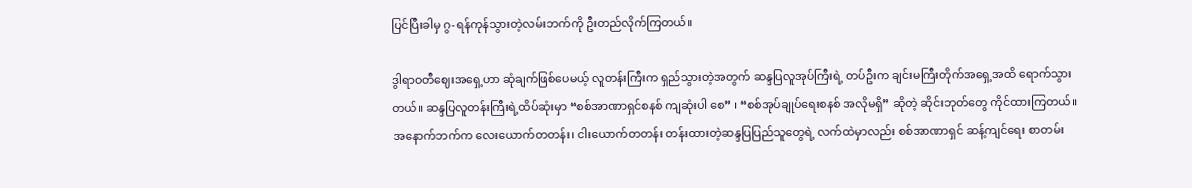ပြင်ပြီးခါမှ ဂွ-ရန်ကုန်သွားတဲ့လမ်းဘက်ကို ဦးတည်လိုက်ကြတယ်။

ဒွါရာဝတီဈေးအရှေ့ဟာ ဆုံချက်ဖြစ်ပေမယ့် လူတန်းကြီးက ရှည်သွားတဲ့အတွက် ဆန္ဒပြလူအုပ်ကြီးရဲ့ တပ်ဦးက ချင်းမကြီးတိုက်အရှေ့အထိ ရောက်သွားတယ်။ ဆန္ဒပြလူတန်းကြီးရဲ့ထိပ်ဆုံးမှာ “စစ်အာဏာရှင်စနစ် ကျဆုံးပါ စေ” ၊ “စစ်အုပ်ချုပ်ရေးစနစ် အလိုမရှိ” ဆိုတဲ့ ဆိုင်းဘုတ်တွေ ကိုင်ထားကြတယ်။ အနောက်ဘက်က လေးယောက်တတန်း၊ ငါးယောက်တတန်း တန်းထားတဲ့ဆန္ဒပြပြည်သူတွေရဲ့ လက်ထဲမှာလည်း စစ်အာဏာရှင် ဆန့်ကျင်ရေး စာတမ်း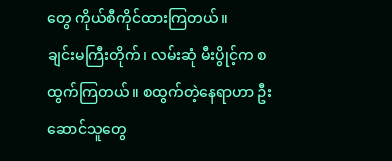တွေ ကိုယ်စီကိုင်ထားကြတယ်။
ချင်းမကြီးတိုက်၊ လမ်းဆုံ မီးပွိုင့်က စထွက်ကြတယ်။ စထွက်တဲ့နေရာဟာ ဦးဆောင်သူတွေ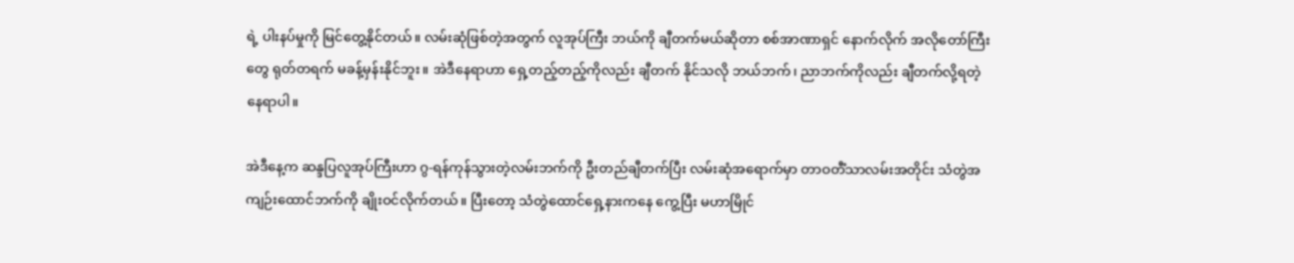ရဲ့ ပါးနပ်မှုကို မြင်တွေ့နိုင်တယ်။ လမ်းဆုံဖြစ်တဲ့အတွက် လူအုပ်ကြီး ဘယ်ကို ချီတက်မယ်ဆိုတာ စစ်အာဏာရှင် နောက်လိုက် အလိုတော်ကြီးတွေ ရုတ်တရက် မခန့်မှန်းနိုင်ဘူး။ အဲဒီနေရာဟာ ရှေ့တည့်တည့်ကိုလည်း ချီတက် နိုင်သလို ဘယ်ဘက်၊ ညာဘက်ကိုလည်း ချီတက်လို့ရတဲ့နေရာပါ။

အဲဒီနေ့က ဆန္ဒပြလူအုပ်ကြီးဟာ ဂွ-ရန်ကုန်သွားတဲ့လမ်းဘက်ကို ဦးတည်ချီတက်ပြီး လမ်းဆုံအရောက်မှာ တာဝတီံသာလမ်းအတိုင်း သံတွဲအကျဉ်းထောင်ဘက်ကို ချိုးဝင်လိုက်တယ်။ ပြီးတော့ သံတွဲထောင်ရှေ့နားကနေ ကွေ့ပြီး မဟာမြိုင်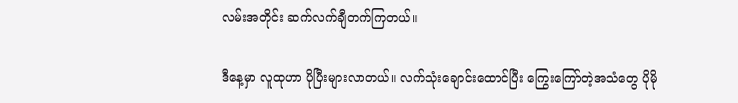လမ်းအတိုင်း ဆက်လက်ချီတက်ကြတယ်။

ဒီနေ့မှာ လူထုဟာ ပိုပြီးများလာတယ်။ လက်သုံးချောင်းထောင်ပြီး ကြွေးကြော်တဲ့အသံတွေ ပိုမို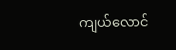ကျယ်လောင်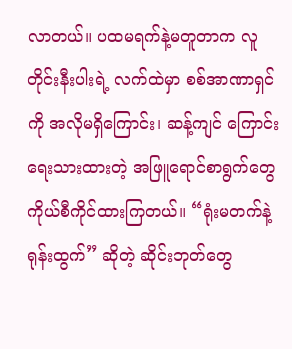လာတယ်။ ပထမရက်နဲ့မတူတာက လူတိုင်းနီးပါးရဲ့ လက်ထဲမှာ စစ်အာဏာရှင်ကို အလိုမရှိကြောင်း၊ ဆန့်ကျင် ကြောင်း ရေးသားထားတဲ့ အဖြူရောင်စာရွက်တွေ ကိုယ်စီကိုင်ထားကြတယ်။ “ရုံးမတက်နဲ့ ရုန်းထွက်” ဆိုတဲ့ ဆိုင်းဘုတ်တွေ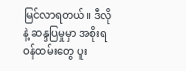မြင်လာရတယ်။ ဒီလိုနဲ့ ဆန္ဒပြမှုမှာ အစိုးရဝန်ထမ်းတွေ ပူး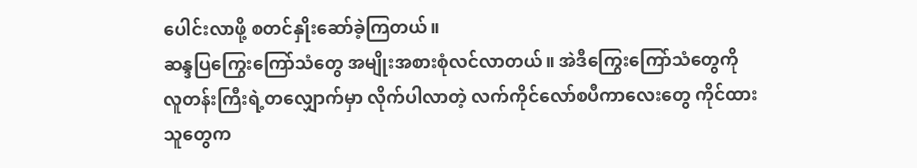ပေါင်းလာဖို့ စတင်နှိုးဆော်ခဲ့ကြတယ်။
ဆန္ဒပြကြွေးကြော်သံတွေ အမျိုးအစားစုံလင်လာတယ်။ အဲဒီကြွေးကြော်သံတွေကို လူတန်းကြီးရဲ့တလျှောက်မှာ လိုက်ပါလာတဲ့ လက်ကိုင်လော်စပီကာလေးတွေ ကိုင်ထားသူတွေက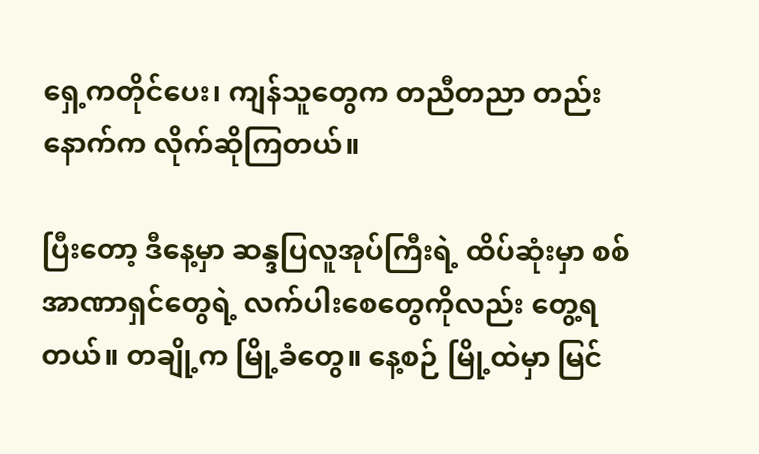ရှေ့ကတိုင်ပေး၊ ကျန်သူတွေက တညီတညာ တည်း နောက်က လိုက်ဆိုကြတယ်။

ပြီးတော့ ဒီနေ့မှာ ဆန္ဒပြလူအုပ်ကြီးရဲ့ ထိပ်ဆုံးမှာ စစ်အာဏာရှင်တွေရဲ့ လက်ပါးစေတွေကိုလည်း တွေ့ရတယ်။ တချို့က မြို့ခံတွေ။ နေ့စဉ် မြို့ထဲမှာ မြင်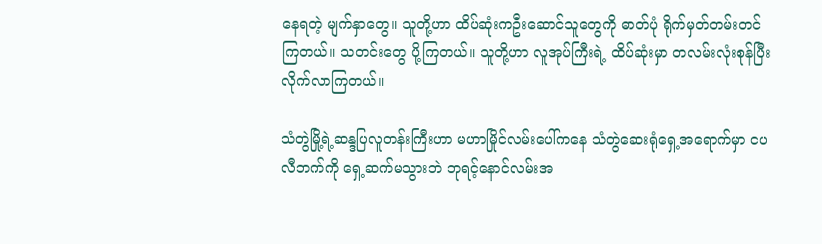နေရတဲ့ မျက်နှာတွေ။ သူတို့ဟာ ထိပ်ဆုံးကဦးဆောင်သူတွေကို ဓာတ်ပုံ ရိုက်မှတ်တမ်းတင်ကြတယ်။ သတင်းတွေ ပို့ကြတယ်။ သူတို့ဟာ လူအုပ်ကြီးရဲ့ ထိပ်ဆုံးမှာ တလမ်းလုံးစုန်ပြီး လိုက်လာကြတယ်။

သံတွဲမြို့ရဲ့ဆန္ဒပြလူတန်းကြီးဟာ မဟာမြိုင်လမ်းပေါ်ကနေ သံတွဲဆေးရုံရှေ့အရောက်မှာ ငပလီဘက်ကို ရှေ့ဆက်မသွားဘဲ ဘုရင့်နောင်လမ်းအ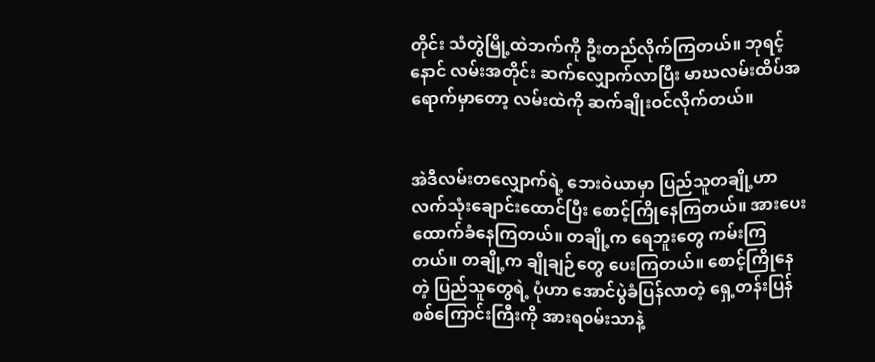တိုင်း သံတွဲမြို့ထဲဘက်ကို ဦးတည်လိုက်ကြတယ်။ ဘုရင့်နောင် လမ်းအတိုင်း ဆက်လျှောက်လာပြီး မာဃလမ်းထိပ်အရောက်မှာတော့ လမ်းထဲကို ဆက်ချိုးဝင်လိုက်တယ်။


အဲဒီလမ်းတလျှောက်ရဲ့ ဘေးဝဲယာမှာ ပြည်သူတချို့ဟာ လက်သုံးချောင်းထောင်ပြီး စောင့်ကြိုနေကြတယ်။ အားပေးထောက်ခံနေကြတယ်။ တချို့က ရေဘူးတွေ ကမ်းကြတယ်။ တချို့က ချိုချဉ်တွေ ပေးကြတယ်။ စောင့်ကြိုနေတဲ့ ပြည်သူတွေရဲ့ ပုံဟာ အောင်ပွဲခံပြန်လာတဲ့ ရှေ့တန်းပြန်စစ်ကြောင်းကြီးကို အားရဝမ်းသာနဲ့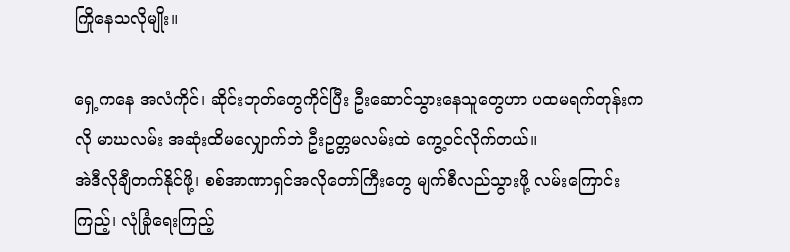ကြိုနေသလိုမျိုး။

ရှေ့ကနေ အလံကိုင်၊ ဆိုင်းဘုတ်တွေကိုင်ပြီး ဦးဆောင်သွားနေသူတွေဟာ ပထမရက်တုန်းကလို မာဃလမ်း အဆုံးထိမလျှောက်ဘဲ ဦးဥတ္တမလမ်းထဲ ကွေ့ဝင်လိုက်တယ်။
အဲဒီလိုချီတက်နိုင်ဖို့၊ စစ်အာဏာရှင်အလိုတော်ကြီးတွေ မျက်စီလည်သွားဖို့ လမ်းကြောင်းကြည့်၊ လုံခြုံရေးကြည့်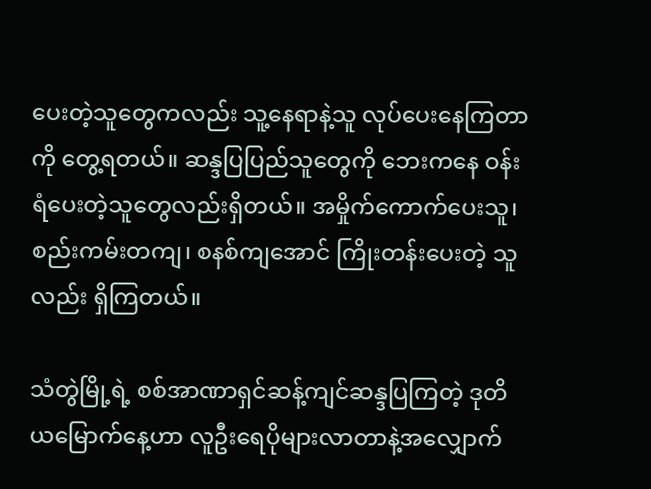ပေးတဲ့သူတွေကလည်း သူ့နေရာနဲ့သူ လုပ်ပေးနေကြတာကို တွေ့ရတယ်။ ဆန္ဒပြပြည်သူတွေကို ဘေးကနေ ဝန်းရံပေးတဲ့သူတွေလည်းရှိတယ်။ အမှိုက်ကောက်ပေးသူ၊ စည်းကမ်းတကျ၊ စနစ်ကျအောင် ကြိုးတန်းပေးတဲ့ သူလည်း ရှိကြတယ်။

သံတွဲမြို့ရဲ့ စစ်အာဏာရှင်ဆန့်ကျင်ဆန္ဒပြကြတဲ့ ဒုတိယမြောက်နေ့ဟာ လူဦးရေပိုများလာတာနဲ့အလျှောက်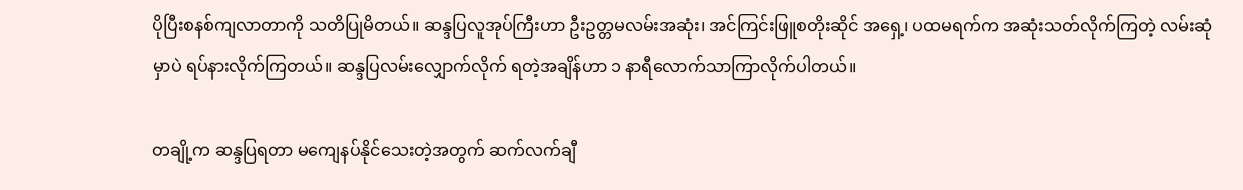ပိုပြီးစနစ်ကျလာတာကို သတိပြုမိတယ်။ ဆန္ဒပြလူအုပ်ကြီးဟာ ဦးဥတ္တမလမ်းအဆုံး၊ အင်ကြင်းဖြူစတိုးဆိုင် အရှေ့၊ ပထမရက်က အဆုံးသတ်လိုက်ကြတဲ့ လမ်းဆုံမှာပဲ ရပ်နားလိုက်ကြတယ်။ ဆန္ဒပြလမ်းလျှောက်လိုက် ရတဲ့အချိန်ဟာ ၁ နာရီလောက်သာကြာလိုက်ပါတယ်။

တချို့က ဆန္ဒပြရတာ မကျေနပ်နိုင်သေးတဲ့အတွက် ဆက်လက်ချီ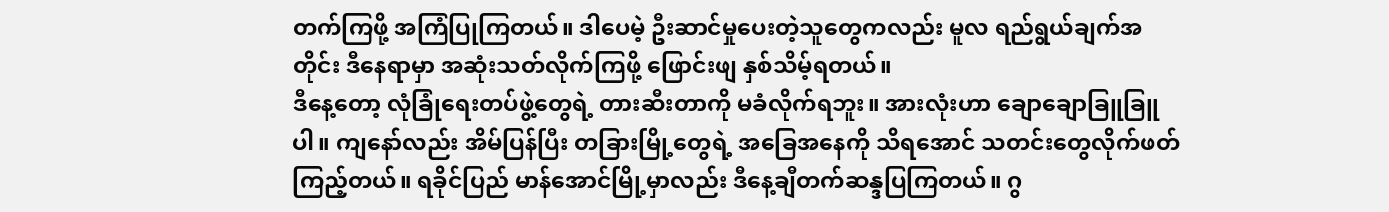တက်ကြဖို့ အကြံပြုကြတယ်။ ဒါပေမဲ့ ဦးဆာင်မှုပေးတဲ့သူတွေကလည်း မူလ ရည်ရွယ်ချက်အတိုင်း ဒီနေရာမှာ အဆုံးသတ်လိုက်ကြဖို့ ဖြောင်းဖျ နှစ်သိမ့်ရတယ်။
ဒီနေ့တော့ လုံခြုံရေးတပ်ဖွဲ့တွေရဲ့ တားဆီးတာကို မခံလိုက်ရဘူး။ အားလုံးဟာ ချောချောခြူခြူပါ။ ကျနော်လည်း အိမ်ပြန်ပြီး တခြားမြို့တွေရဲ့ အခြေအနေကို သိရအောင် သတင်းတွေလိုက်ဖတ်ကြည့်တယ်။ ရခိုင်ပြည် မာန်အောင်မြို့မှာလည်း ဒီနေ့ချီတက်ဆန္ဒပြကြတယ်။ ဂွ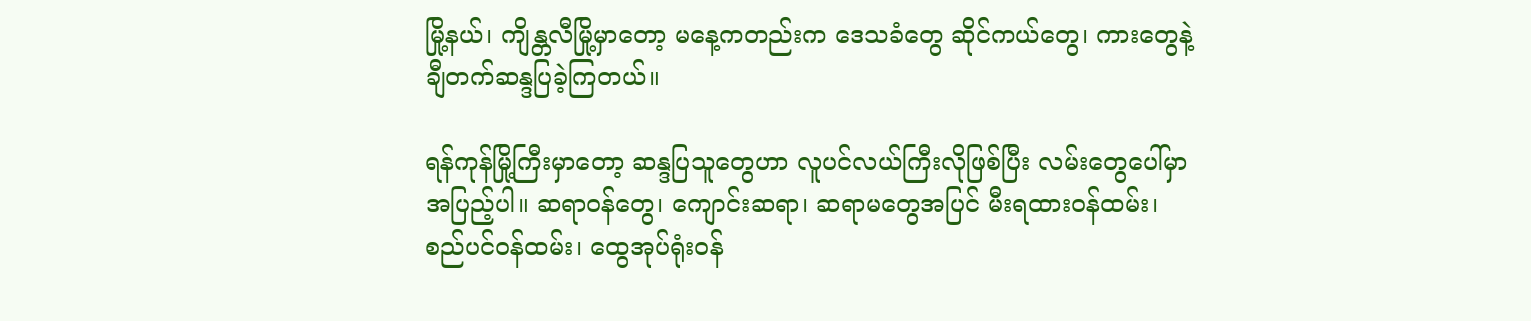မြို့နယ်၊ ကျိန္တလီမြို့မှာတော့ မနေ့ကတည်းက ဒေသခံတွေ ဆိုင်ကယ်တွေ၊ ကားတွေနဲ့ ချီတက်ဆန္ဒပြခဲ့ကြတယ်။

ရန်ကုန်မြို့ကြီးမှာတော့ ဆန္ဒပြသူတွေဟာ လူပင်လယ်ကြီးလိုဖြစ်ပြီး လမ်းတွေပေါ်မှာ အပြည့်ပါ။ ဆရာဝန်တွေ၊ ကျောင်းဆရာ၊ ဆရာမတွေအပြင် မီးရထားဝန်ထမ်း၊ စည်ပင်ဝန်ထမ်း၊ ထွေအုပ်ရုံးဝန်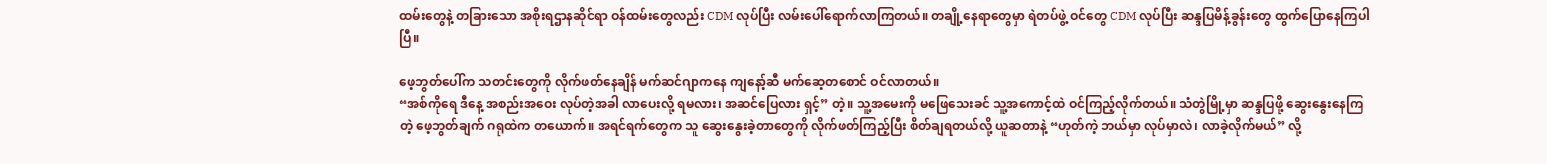ထမ်းတွေနဲ့ တခြားသော အစိုးရဌာနဆိုင်ရာ ဝန်ထမ်းတွေလည်း CDM လုပ်ပြီး လမ်းပေါ်ရောက်လာကြတယ်။ တချို့နေရာတွေမှာ ရဲတပ်ဖွဲ့ ဝင်တွေ CDM လုပ်ပြီး ဆန္ဒပြမိန့်ခွန်းတွေ ထွက်ပြောနေကြပါပြီ။

ဖေ့ဘွတ်ပေါ်က သတင်းတွေကို လိုက်ဖတ်နေချိန် မက်ဆင်ဂျာကနေ ကျနော့်ဆီ မက်ဆေ့တစောင် ဝင်လာတယ်။
“အစ်ကိုရေ ဒီနေ့ အစည်းအဝေး လုပ်တဲ့အခါ လာပေးလို့ ရမလား၊ အဆင်ပြေလား ရှင့်” တဲ့။ သူ့အမေးကို မဖြေသေးခင် သူ့အကောင့်ထဲ ဝင်ကြည့်လိုက်တယ်။ သံတွဲမြို့မှာ ဆန္ဒပြဖို့ ဆွေးနွေးနေကြတဲ့ ဖေ့ဘွတ်ချက် ဂရုထဲက တယောက်။ အရင်ရက်တွေက သူ ဆွေးနွေးခဲ့တာတွေကို လိုက်ဖတ်ကြည့်ပြီး စိတ်ချရတယ်လို့ ယူဆတာနဲ့ “ဟုတ်ကဲ့ ဘယ်မှာ လုပ်မှာလဲ၊ လာခဲ့လိုက်မယ်” လို့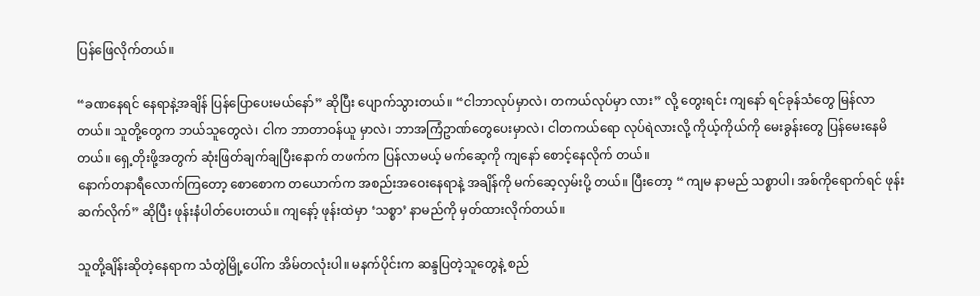ပြန်ဖြေလိုက်တယ်။

“ခဏနေရင် နေရာနဲ့အချိန် ပြန်ပြောပေးမယ်နော်” ဆိုပြီး ပျောက်သွားတယ်။ “ငါဘာလုပ်မှာလဲ၊ တကယ်လုပ်မှာ လား” လို့ တွေးရင်း ကျနော် ရင်ခုန်သံတွေ မြန်လာတယ်။ သူတို့တွေက ဘယ်သူတွေလဲ၊ ငါက ဘာတာဝန်ယူ မှာလဲ၊ ဘာအကြံဥာဏ်တွေပေးမှာလဲ၊ ငါတကယ်ရော လုပ်ရဲလားလို့ ကိုယ့်ကိုယ်ကို မေးခွန်းတွေ ပြန်မေးနေမိ တယ်။ ရှေ့တိုးဖို့အတွက် ဆုံးဖြတ်ချက်ချပြီးနောက် တဖက်က ပြန်လာမယ့် မက်ဆေ့ကို ကျနော် စောင့်နေလိုက် တယ်။
နောက်တနာရီလောက်ကြတော့ စောစောက တယောက်က အစည်းအဝေးနေရာနဲ့ အချိန်ကို မက်ဆေ့လှမ်းပို့ တယ်။ ပြီးတော့ “ ကျမ နာမည် သစ္စာပါ၊ အစ်ကိုရောက်ရင် ဖုန်းဆက်လိုက်” ဆိုပြီး ဖုန်းနံပါတ်ပေးတယ်။ ကျနော့် ဖုန်းထဲမှာ ‘သစ္စာ’ နာမည်ကို မှတ်ထားလိုက်တယ်။

သူတို့ချိန်းဆိုတဲ့နေရာက သံတွဲမြို့ပေါ်က အိမ်တလုံးပါ။ မနက်ပိုင်းက ဆန္ဒပြတဲ့သူတွေနဲ့ စည်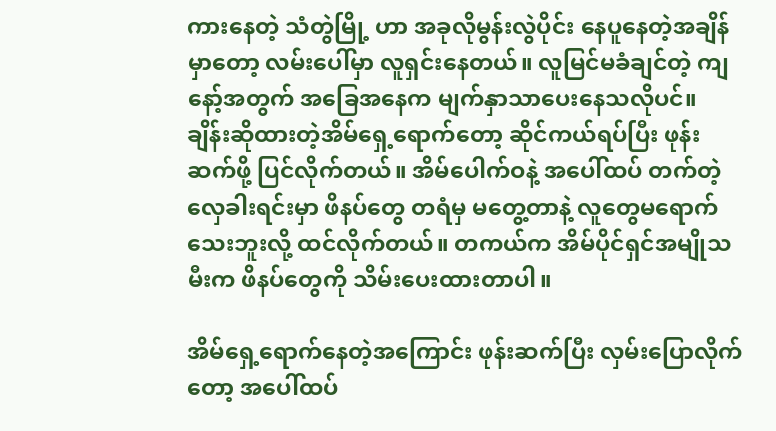ကားနေတဲ့ သံတွဲမြို့ ဟာ အခုလိုမွန်းလွဲပိုင်း နေပူနေတဲ့အချိန်မှာတော့ လမ်းပေါ်မှာ လူရှင်းနေတယ်။ လူမြင်မခံချင်တဲ့ ကျနော့်အတွက် အခြေအနေက မျက်နှာသာပေးနေသလိုပင်။
ချိန်းဆိုထားတဲ့အိမ်ရှေ့ရောက်တော့ ဆိုင်ကယ်ရပ်ပြီး ဖုန်းဆက်ဖို့ ပြင်လိုက်တယ်။ အိမ်ပေါက်ဝနဲ့ အပေါ်ထပ် တက်တဲ့လှေခါးရင်းမှာ ဖိနပ်တွေ တရံမှ မတွေ့တာနဲ့ လူတွေမရောက်သေးဘူးလို့ ထင်လိုက်တယ်။ တကယ်က အိမ်ပိုင်ရှင်အမျိုသမီးက ဖိနပ်တွေကို သိမ်းပေးထားတာပါ။

အိမ်ရှေ့ရောက်နေတဲ့အကြောင်း ဖုန်းဆက်ပြီး လှမ်းပြောလိုက်တော့ အပေါ်ထပ်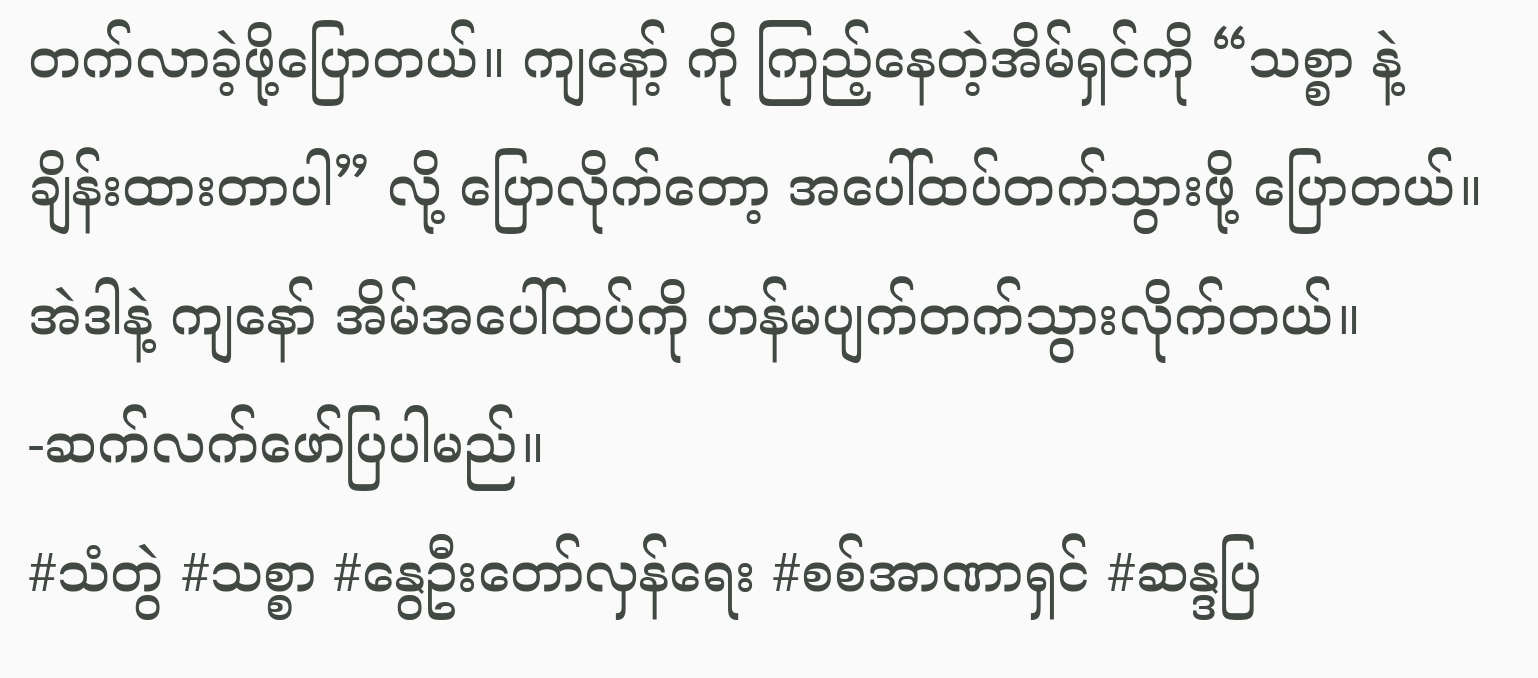တက်လာခဲ့ဖို့ပြောတယ်။ ကျနော့် ကို ကြည့်နေတဲ့အိမ်ရှင်ကို “သစ္စာ နဲ့ ချိန်းထားတာပါ” လို့ ပြောလိုက်တော့ အပေါ်ထပ်တက်သွားဖို့ ပြောတယ်။ အဲဒါနဲ့ ကျနော် အိမ်အပေါ်ထပ်ကို ဟန်မပျက်တက်သွားလိုက်တယ်။
-ဆက်လက်ဖော်ပြပါမည်။
#သံတွဲ #သစ္စာ #နွေဦးတော်လှန်ရေး #စစ်အာဏာရှင် #ဆန္ဒပြ